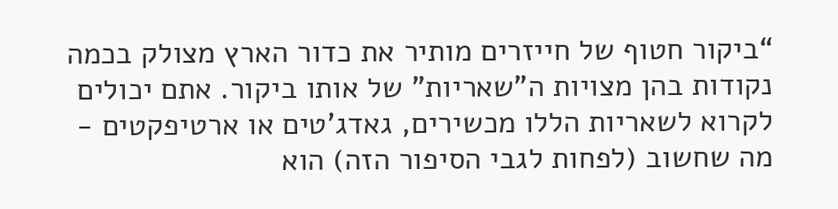“ביקור חטוף של חייזרים מותיר את כדור הארץ מצולק בכמה נקודות בהן מצויות ה"שאריות" של אותו ביקור. אתם יכולים לקרוא לשאריות הללו מכשירים, גאדג'טים או ארטיפקטים - מה שחשוב (לפחות לגבי הסיפור הזה) הוא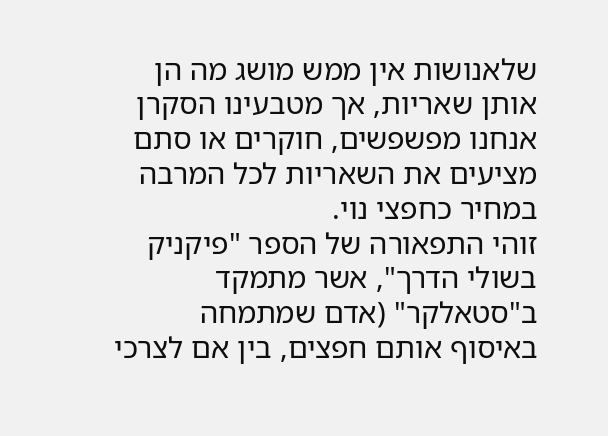שלאנושות אין ממש מושג מה הן אותן שאריות, אך מטבעינו הסקרן אנחנו מפשפשים, חוקרים או סתם מציעים את השאריות לכל המרבה במחיר כחפצי נוי.
זוהי התפאורה של הספר "פיקניק בשולי הדרך", אשר מתמקד ב"סטאלקר" (אדם שמתמחה באיסוף אותם חפצים, בין אם לצרכי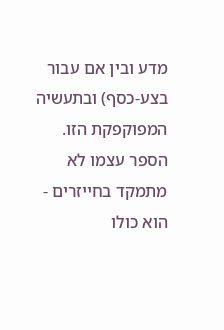מדע ובין אם עבור בצע-כסף) ובתעשיה המפוקפקת הזו. הספר עצמו לא מתמקד בחייזרים - הוא כולו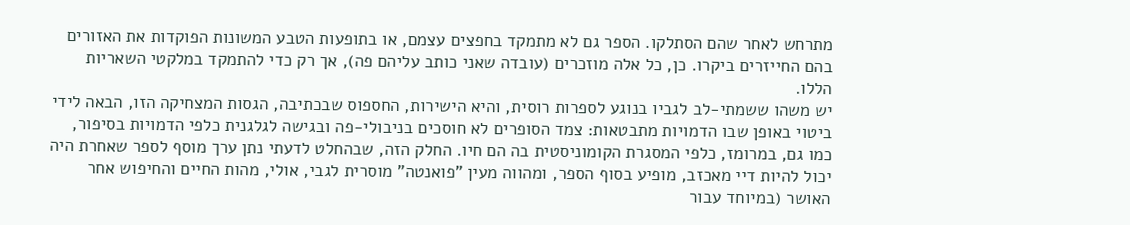מתרחש לאחר שהם הסתלקו. הספר גם לא מתמקד בחפצים עצמם, או בתופעות הטבע המשונות הפוקדות את האזורים בהם החייזרים ביקרו. כן, כל אלה מוזכרים (עובדה שאני כותב עליהם פה), אך רק כדי להתמקד במלקטי השאריות הללו.
יש משהו ששמתי-לב לגביו בנוגע לספרות רוסית, והיא הישירות, החספוס שבכתיבה, הגסות המצחיקה הזו, הבאה לידי ביטוי באופן שבו הדמויות מתבטאות: צמד הסופרים לא חוסכים בניבולי-פה ובגישה לגלגנית כלפי הדמויות בסיפור, כמו גם, במרומז, כלפי המסגרת הקומוניסטית בה הם חיו. החלק הזה, שבהחלט לדעתי נתן ערך מוסף לספר שאחרת היה יכול להיות דיי מאכזב, מופיע בסוף הספר, ומהווה מעין "פואנטה" מוסרית לגבי, אולי, מהות החיים והחיפוש אחר האושר (במיוחד עבור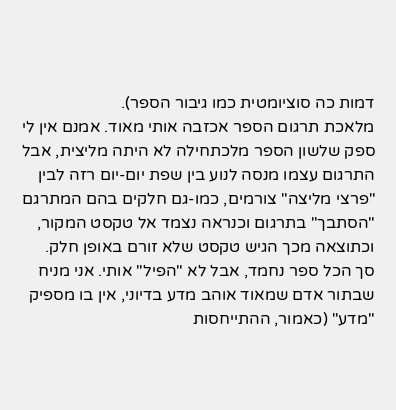דמות כה סוציומטית כמו גיבור הספר).
מלאכת תרגום הספר אכזבה אותי מאוד. אמנם אין לי ספק שלשון הספר מלכתחילה לא היתה מליצית, אבל התרגום עצמו מנסה לנוע בין שפת יום-יום רזה לבין "פרצי מליצה" צורמים, כמו-גם חלקים בהם המתרגם "הסתבך" בתרגום וכנראה נצמד אל טקסט המקור, וכתוצאה מכך הגיש טקסט שלא זורם באופן חלק.
סך הכל ספר נחמד, אבל לא "הפיל" אותי. אני מניח שבתור אדם שמאוד אוהב מדע בדיוני, אין בו מספיק "מדע" (כאמור, ההתייחסות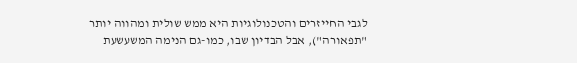לגבי החייזרים והטכנולוגיות היא ממש שולית ומהווה יותר "תפאורה"), אבל הבדיון שבו, כמו-גם הנימה המשעשעת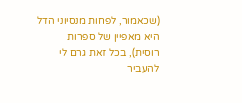(שכאמור, לפחות מנסיוני הדל היא מאפיין של ספרות רוסית), בכל זאת גרם לי להעביר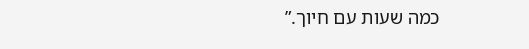כמה שעות עם חיוך.”